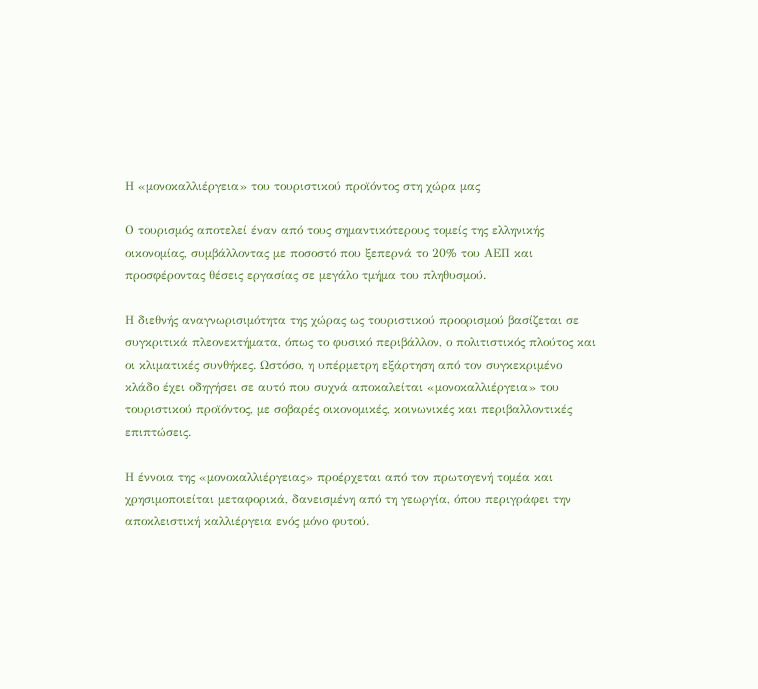Η «μονοκαλλιέργεια» του τουριστικού προϊόντος στη χώρα μας

Ο τουρισμός αποτελεί έναν από τους σημαντικότερους τομείς της ελληνικής οικονομίας, συμβάλλοντας με ποσοστό που ξεπερνά το 20% του ΑΕΠ και προσφέροντας θέσεις εργασίας σε μεγάλο τμήμα του πληθυσμού.

Η διεθνής αναγνωρισιμότητα της χώρας ως τουριστικού προορισμού βασίζεται σε συγκριτικά πλεονεκτήματα, όπως το φυσικό περιβάλλον, ο πολιτιστικός πλούτος και οι κλιματικές συνθήκες. Ωστόσο, η υπέρμετρη εξάρτηση από τον συγκεκριμένο κλάδο έχει οδηγήσει σε αυτό που συχνά αποκαλείται «μονοκαλλιέργεια» του τουριστικού προϊόντος, με σοβαρές οικονομικές, κοινωνικές και περιβαλλοντικές επιπτώσεις.

Η έννοια της «μονοκαλλιέργειας» προέρχεται από τον πρωτογενή τομέα και χρησιμοποιείται μεταφορικά, δανεισμένη από τη γεωργία, όπου περιγράφει την αποκλειστική καλλιέργεια ενός μόνο φυτού.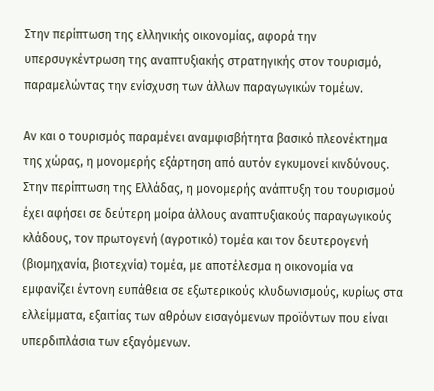Στην περίπτωση της ελληνικής οικονομίας, αφορά την υπερσυγκέντρωση της αναπτυξιακής στρατηγικής στον τουρισμό, παραμελώντας την ενίσχυση των άλλων παραγωγικών τομέων.

Αν και ο τουρισμός παραμένει αναμφισβήτητα βασικό πλεονέκτημα της χώρας, η μονομερής εξάρτηση από αυτόν εγκυμονεί κινδύνους.
Στην περίπτωση της Ελλάδας, η μονομερής ανάπτυξη του τουρισμού έχει αφήσει σε δεύτερη μοίρα άλλους αναπτυξιακούς παραγωγικούς κλάδους, τον πρωτογενή (αγροτικό) τομέα και τον δευτερογενή (βιομηχανία, βιοτεχνία) τομέα, με αποτέλεσμα η οικονομία να εμφανίζει έντονη ευπάθεια σε εξωτερικούς κλυδωνισμούς, κυρίως στα ελλείμματα, εξαιτίας των αθρόων εισαγόμενων προϊόντων που είναι υπερδιπλάσια των εξαγόμενων.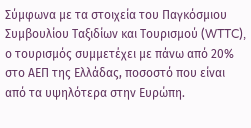Σύμφωνα με τα στοιχεία του Παγκόσμιου Συμβουλίου Ταξιδίων και Τουρισμού (WTTC), ο τουρισμός συμμετέχει με πάνω από 20% στο ΑΕΠ της Ελλάδας, ποσοστό που είναι από τα υψηλότερα στην Ευρώπη.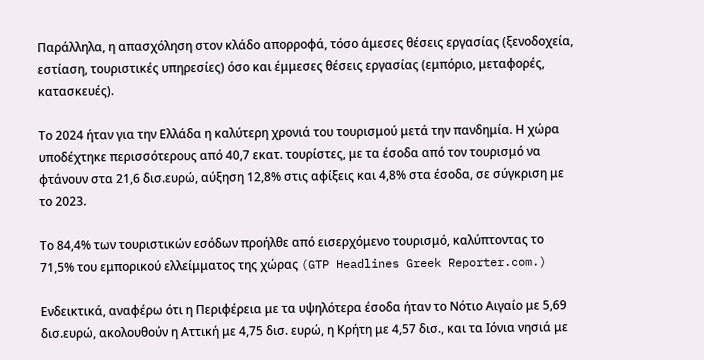Παράλληλα, η απασχόληση στον κλάδο απορροφά, τόσο άμεσες θέσεις εργασίας (ξενοδοχεία, εστίαση, τουριστικές υπηρεσίες) όσο και έμμεσες θέσεις εργασίας (εμπόριο, μεταφορές, κατασκευές).

Το 2024 ήταν για την Ελλάδα η καλύτερη χρονιά του τουρισμού μετά την πανδημία. Η χώρα υποδέχτηκε περισσότερους από 40,7 εκατ. τουρίστες, με τα έσοδα από τον τουρισμό να φτάνουν στα 21,6 δισ.ευρώ, αύξηση 12,8% στις αφίξεις και 4,8% στα έσοδα, σε σύγκριση με το 2023.

Το 84,4% των τουριστικών εσόδων προήλθε από εισερχόμενο τουρισμό, καλύπτοντας το 71,5% του εμπορικού ελλείμματος της χώρας (GTP Headlines Greek Reporter.com.)

Ενδεικτικά, αναφέρω ότι η Περιφέρεια με τα υψηλότερα έσοδα ήταν το Νότιο Αιγαίο με 5,69 δισ.ευρώ, ακολουθούν η Αττική με 4,75 δισ. ευρώ, η Κρήτη με 4,57 δισ., και τα Ιόνια νησιά με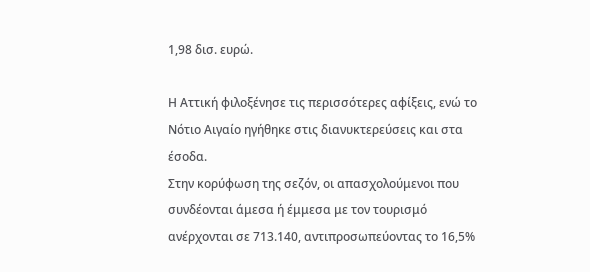1,98 δισ. ευρώ.

Η Αττική φιλοξένησε τις περισσότερες αφίξεις, ενώ το Νότιο Αιγαίο ηγήθηκε στις διανυκτερεύσεις και στα έσοδα.
Στην κορύφωση της σεζόν, οι απασχολούμενοι που συνδέονται άμεσα ή έμμεσα με τον τουρισμό ανέρχονται σε 713.140, αντιπροσωπεύοντας το 16,5%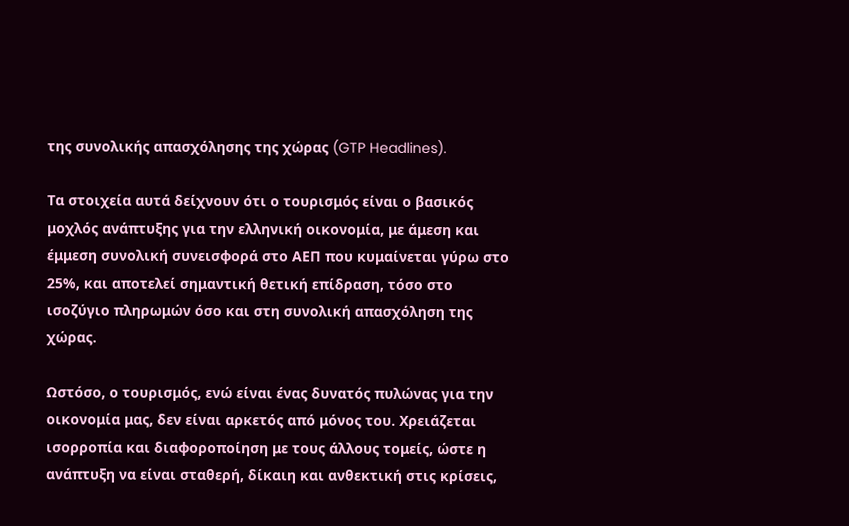της συνολικής απασχόλησης της χώρας (GTP Headlines).

Τα στοιχεία αυτά δείχνουν ότι ο τουρισμός είναι ο βασικός μοχλός ανάπτυξης για την ελληνική οικονομία, με άμεση και έμμεση συνολική συνεισφορά στο ΑΕΠ που κυμαίνεται γύρω στο 25%, και αποτελεί σημαντική θετική επίδραση, τόσο στο ισοζύγιο πληρωμών όσο και στη συνολική απασχόληση της χώρας.

Ωστόσο, ο τουρισμός, ενώ είναι ένας δυνατός πυλώνας για την οικονομία μας, δεν είναι αρκετός από μόνος του. Χρειάζεται ισορροπία και διαφοροποίηση με τους άλλους τομείς, ώστε η ανάπτυξη να είναι σταθερή, δίκαιη και ανθεκτική στις κρίσεις,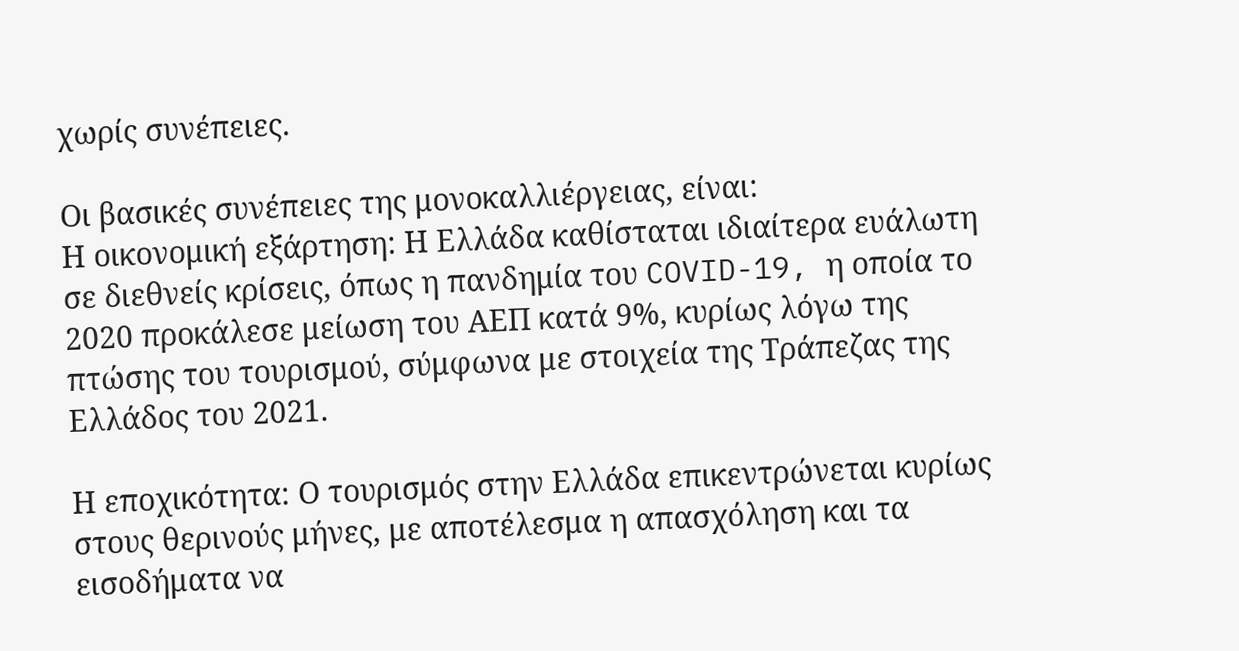χωρίς συνέπειες.

Οι βασικές συνέπειες της μονοκαλλιέργειας, είναι:
Η οικονομική εξάρτηση: Η Ελλάδα καθίσταται ιδιαίτερα ευάλωτη σε διεθνείς κρίσεις, όπως η πανδημία του COVID-19, η οποία το 2020 προκάλεσε μείωση του ΑΕΠ κατά 9%, κυρίως λόγω της πτώσης του τουρισμού, σύμφωνα με στοιχεία της Τράπεζας της Ελλάδος του 2021.

Η εποχικότητα: Ο τουρισμός στην Ελλάδα επικεντρώνεται κυρίως στους θερινούς μήνες, με αποτέλεσμα η απασχόληση και τα εισοδήματα να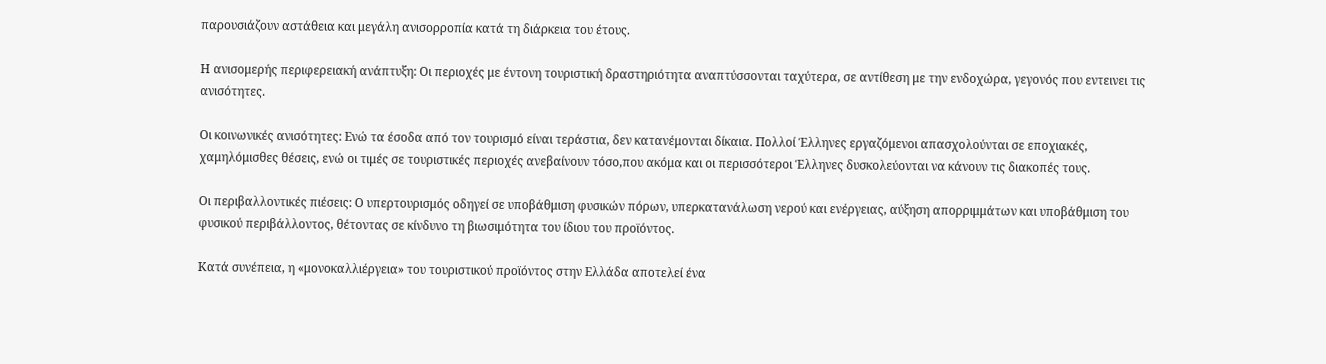παρουσιάζουν αστάθεια και μεγάλη ανισορροπία κατά τη διάρκεια του έτους.

Η ανισομερής περιφερειακή ανάπτυξη: Οι περιοχές με έντονη τουριστική δραστηριότητα αναπτύσσονται ταχύτερα, σε αντίθεση με την ενδοχώρα, γεγονός που εντεινει τις ανισότητες.

Οι κοινωνικές ανισότητες: Ενώ τα έσοδα από τον τουρισμό είναι τεράστια, δεν κατανέμονται δίκαια. Πολλοί Έλληνες εργαζόμενοι απασχολούνται σε εποχιακές, χαμηλόμισθες θέσεις, ενώ οι τιμές σε τουριστικές περιοχές ανεβαίνουν τόσο,που ακόμα και οι περισσότεροι Έλληνες δυσκολεύονται να κάνουν τις διακοπές τους.

Οι περιβαλλοντικές πιέσεις: Ο υπερτουρισμός οδηγεί σε υποβάθμιση φυσικών πόρων, υπερκατανάλωση νερού και ενέργειας, αύξηση απορριμμάτων και υποβάθμιση του φυσικού περιβάλλοντος, θέτοντας σε κίνδυνο τη βιωσιμότητα του ίδιου του προϊόντος.

Κατά συνέπεια, η «μονοκαλλιέργεια» του τουριστικού προϊόντος στην Ελλάδα αποτελεί ένα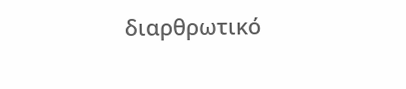διαρθρωτικό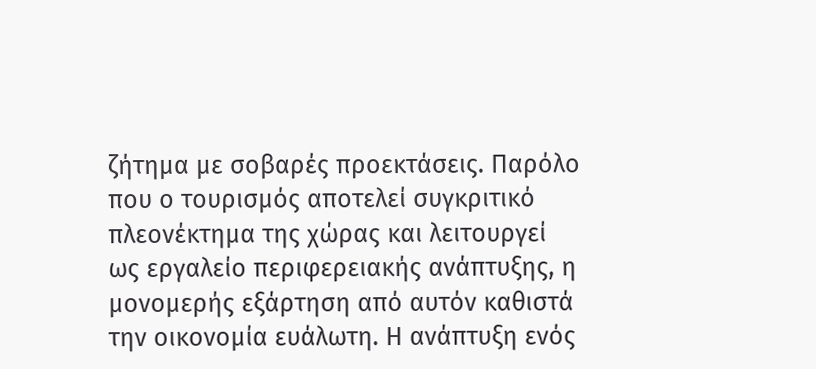ζήτημα με σοβαρές προεκτάσεις. Παρόλο που ο τουρισμός αποτελεί συγκριτικό πλεονέκτημα της χώρας και λειτουργεί ως εργαλείο περιφερειακής ανάπτυξης, η μονομερής εξάρτηση από αυτόν καθιστά την οικονομία ευάλωτη. Η ανάπτυξη ενός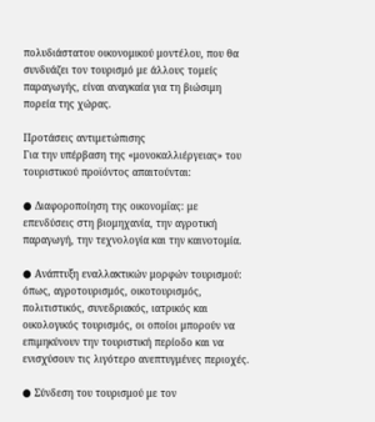πολυδιάστατου οικονομικού μοντέλου, που θα συνδυάζει τον τουρισμό με άλλους τομείς παραγωγής, είναι αναγκαία για τη βιώσιμη πορεία της χώρας.

Προτάσεις αντιμετώπισης
Για την υπέρβαση της «μονοκαλλιέργειας» του τουριστικού προϊόντος απαιτούνται:

● Διαφοροποίηση της οικονομΐας: με επενδύσεις στη βιομηχανία, την αγροτική παραγωγή, την τεχνολογία και την καινοτομία.

● Ανάπτυξη εναλλακτικών μορφών τουρισμού: όπως, αγροτουρισμός, οικοτουρισμός, πολιτιστικός, συνεδριακός, ιατρικός και οικολογικός τουρισμός, οι οποίοι μπορούν να επιμηκύνουν την τουριστική περίοδο και να ενισχύσουν τις λιγότερο ανεπτυγμένες περιοχές.

● Σύνδεση του τουρισμού με τον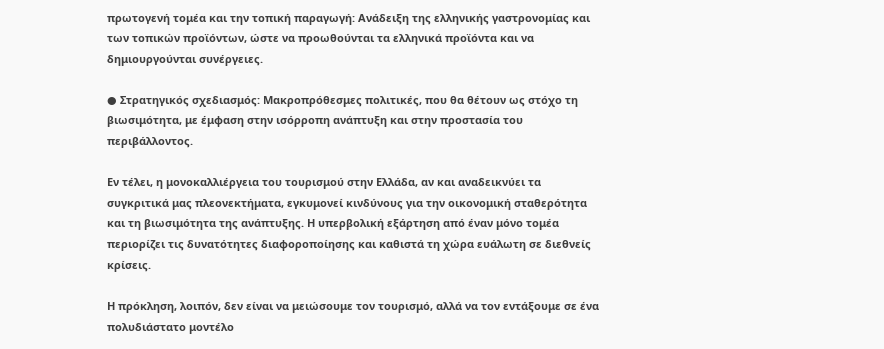πρωτογενή τομέα και την τοπική παραγωγή: Ανάδειξη της ελληνικής γαστρονομίας και των τοπικών προϊόντων, ώστε να προωθούνται τα ελληνικά προϊόντα και να δημιουργούνται συνέργειες.

● Στρατηγικός σχεδιασμός: Μακροπρόθεσμες πολιτικές, που θα θέτουν ως στόχο τη βιωσιμότητα, με έμφαση στην ισόρροπη ανάπτυξη και στην προστασία του περιβάλλοντος.

Εν τέλει, η μονοκαλλιέργεια του τουρισμού στην Ελλάδα, αν και αναδεικνύει τα συγκριτικά μας πλεονεκτήματα, εγκυμονεί κινδύνους για την οικονομική σταθερότητα και τη βιωσιμότητα της ανάπτυξης. Η υπερβολική εξάρτηση από έναν μόνο τομέα περιορίζει τις δυνατότητες διαφοροποίησης και καθιστά τη χώρα ευάλωτη σε διεθνείς κρίσεις.

Η πρόκληση, λοιπόν, δεν είναι να μειώσουμε τον τουρισμό, αλλά να τον εντάξουμε σε ένα πολυδιάστατο μοντέλο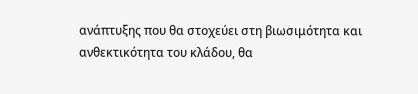ανάπτυξης που θα στοχεύει στη βιωσιμότητα και ανθεκτικότητα του κλάδου, θα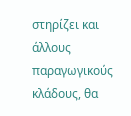στηρίζει και άλλους παραγωγικούς κλάδους, θα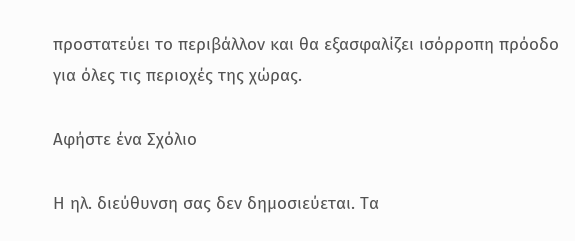προστατεύει το περιβάλλον και θα εξασφαλίζει ισόρροπη πρόοδο για όλες τις περιοχές της χώρας.

Αφήστε ένα Σχόλιο

Η ηλ. διεύθυνση σας δεν δημοσιεύεται. Τα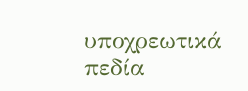υποχρεωτικά πεδία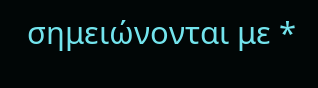σημειώνονται με *